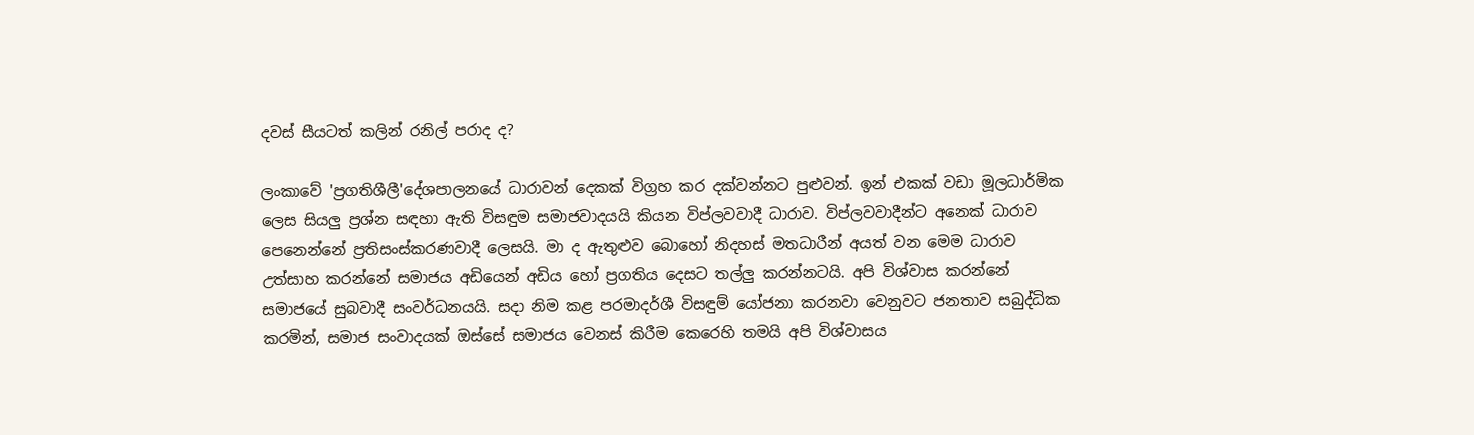දවස් සීයටත් කලින් රනිල් පරාද ද?

ලංකාවේ 'ප්‍රගතිශීලී'දේශපාලනයේ ධාරාවන් දෙකක් විග්‍රහ කර දක්වන්නට පුළුවන්. ඉන් එකක් වඩා මූලධාර්මික ලෙස සියලු ප්‍රශ්න සඳහා ඇති විසඳුම සමාජවාදයයි කියන විප්ලවවාදී ධාරාව. විප්ලවවාදීන්ට ‍අනෙක් ධාරාව පෙනෙන්නේ ප්‍රතිසංස්කරණවාදී ලෙසයි. මා ද ඇතුළුව බොහෝ නිදහස් මතධාරීන් අයත් වන මෙම ධාරාව උත්සාහ කරන්නේ සමාජය අඩියෙන් අඩිය හෝ ප්‍රගතිය දෙසට තල්ලු කරන්නටයි. අපි විශ්වාස කරන්නේ සමාජයේ සුබවාදී සංවර්ධනයයි. සදා නිම කළ පරමාදර්ශී විසඳුම් යෝජනා කරනවා වෙනුවට ජනතාව සබුද්ධික කරමින්, සමාජ සංවාදයක් ඔස්සේ සමාජය වෙනස් කිරීම කෙරෙහි තමයි අපි විශ්වාසය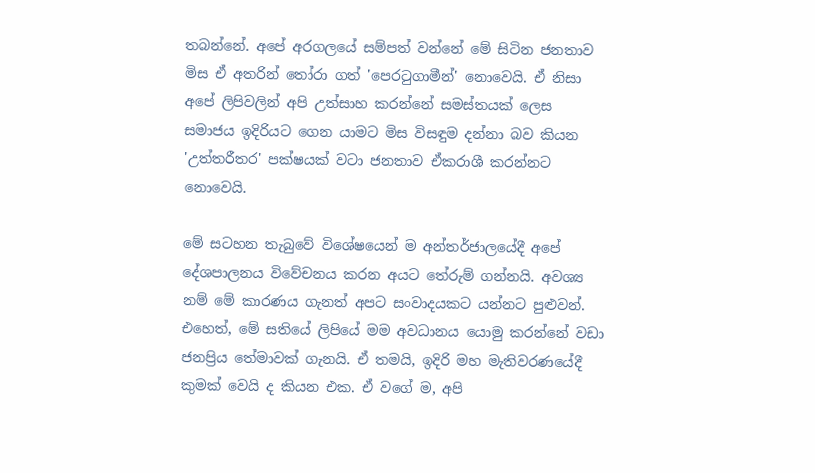තබන්නේ. අපේ අරගලයේ සම්පත් වන්නේ මේ සිටින ජනතාව මිස ඒ අතරින් තෝරා ගත් 'පෙරටුගාමීන්' නොවෙයි. ඒ නිසා අපේ ලිපිවලින් අපි උත්සාහ කරන්නේ සමස්තයක් ලෙස සමාජය ඉදිරියට ගෙන යාමට මිස විසඳුම දන්නා බව කියන 'උත්තරීතර' පක්ෂයක් වටා ජනතාව ඒකරාශී කරන්නට නොවෙයි.

මේ සටහන තැබුවේ විශේෂයෙන් ම අන්තර්ජාලයේදී අපේ දේශපාලනය විවේචනය කරන අයට තේරුම් ගන්නයි. අවශ්‍ය නම් මේ කාරණය ගැනත් අපට සංවාදයකට යන්නට පුළුවන්. එහෙත්, මේ සතියේ ලිපියේ මම අවධානය යොමු කරන්නේ වඩා ජනප්‍රිය තේමාවක් ගැනයි. ඒ තමයි, ඉදිරි මහ මැතිවරණයේදී කුමක් වෙයි ද කියන එක. ඒ වගේ ම, අපි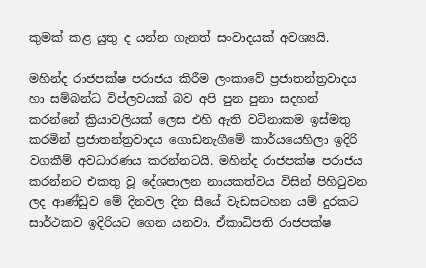කුමක් කළ යුතු ද යන්න ගැනත් සංවාදයක් අවශ්‍යයි.

මහින්ද රාජපක්ෂ පරාජය කිරීම ලංක‍ාවේ ප්‍රජාතන්ත්‍රවාදය හා සම්බන්ධ විප්ලවයක් බව අපි පුන පුනා සදහන් කරන්නේ ක්‍රියාවලියක් ලෙස එහි ඇති වටිනාකම ඉස්මතු කරමින් ප්‍රජාතන්ත්‍රවාදය ගොඩනැගීමේ කාර්යයෙහිලා ඉදිරි වගකීම් අවධාරණය කරන්නටයි. මහින්ද රාජපක්ෂ පරාජය කරන්නට එකතු වූ දේශපාලන නායකත්වය විසින් පිහිටුවන ලද ආණ්ඩුව මේ දිනවල දින සීයේ වැඩසටහන යම් දුරකට සාර්ථකව ඉදිරියට ගෙන යනවා. ඒකාධිපති රාජපක්ෂ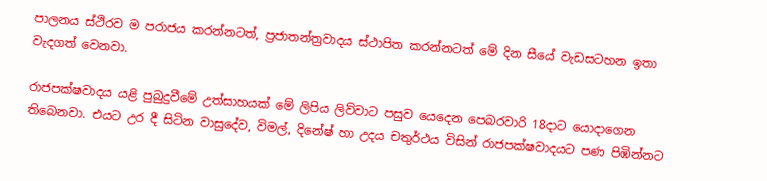පාලනය ස්ථිරව ම පරාජය කරන්නටත්, ප්‍රජාතන්ත්‍රවාදය ස්ථාපිත කරන්නටත් මේ දින සීයේ වැඩසටහන ඉතා වැදගත් වෙනවා.

රාජපක්ෂවාදය යළි පුබුදුවීමේ උත්සාහයක් මේ ලිපිය ලිව්වාට පසුව යෙදෙන පෙබරවාරි 18දාට යොදාගෙන තිබෙනවා. එයට උර දී සිටින වාසුදේව, විමල්, දිනේෂ් හා උදය චතුර්ථය විසින් රාජපක්ෂවාදයට පණ පිඹින්නට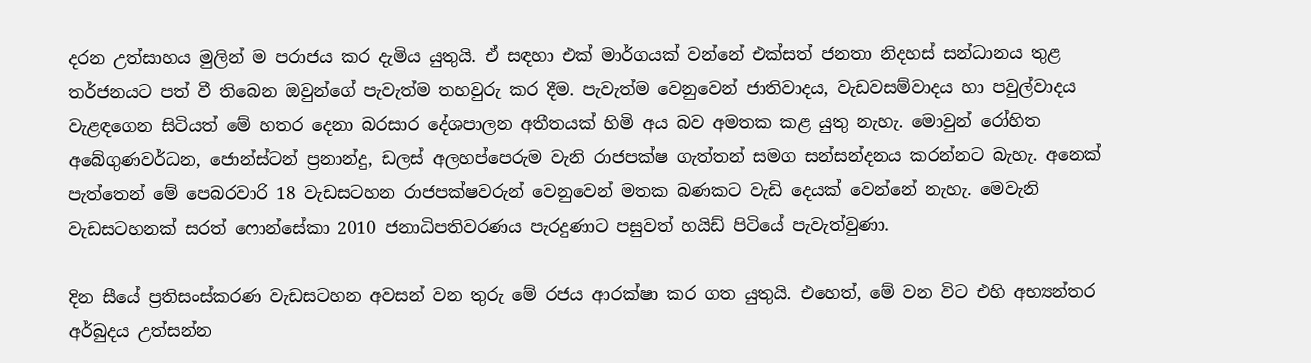දරන උත්සාහය මුලින් ම පරාජය කර දැමිය යුතුයි. ඒ සඳහා එක් මාර්ගයක් වන්නේ එක්සත් ජනතා නිදහස් සන්ධානය තුළ තර්ජනයට පත් වී තිබෙන ඔවුන්ගේ පැවැත්ම තහවුරු කර දීම. පැවැත්ම වෙනුවෙන් ජාතිවාදය, වැඩවසම්වාදය හා පවුල්වාදය වැළඳගෙන සිටියත් මේ හතර දෙනා බරසාර දේශපාලන අතීතයක් හිමි අය බව අමතක කළ යුතු නැහැ. මොවුන් රෝහිත අබේගුණවර්ධන, ජොන්ස්ටන් ප්‍රනාන්දු, ඩලස් අලහප්පෙරුම වැනි රාජපක්ෂ ගැත්තන් සමග සන්සන්දනය කරන්නට බැහැ. අනෙක් පැත්තෙන් මේ පෙබරවාරි 18 වැඩසටහන රාජපක්ෂවරුන් වෙනුවෙන් මතක බණකට වැඩි දෙයක් වෙන්නේ නැහැ. මෙවැනි වැඩසටහනක් සරත් ෆොන්සේකා 2010 ජනාධිපතිවරණය පැරදුණාට පසුවත් හයිඩ් පිටියේ පැවැත්වුණා.

දින සීයේ ප්‍රතිසංස්කරණ වැඩසටහන අවසන් වන තුරු මේ රජය ආරක්ෂා කර ගත යුතුයි. එහෙත්, මේ වන විට එහි අභ්‍යන්තර අර්බුදය උත්සන්න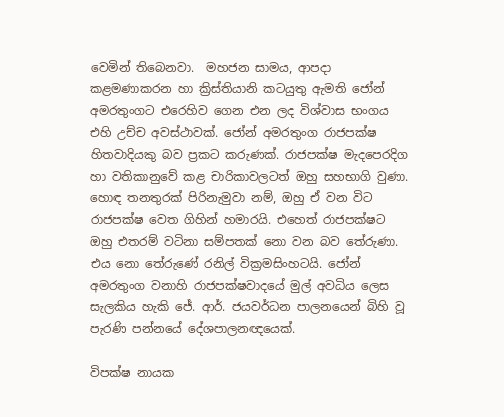වෙමින් තිබෙනවා.  මහජන සාමය, ආපදා කළමණාකරන හා ක්‍රිස්තියානි කටයුතු ඇමති ජෝන් අමරතුංගට එරෙහිව ගෙන එන ලද විශ්වාස භංගය එහි උච්ච අවස්ථාවක්. ජෝන් අමරතුංග රාජපක්ෂ හිතවාදියකු බව ප්‍රකට කරුණක්. රාජපක්ෂ මැදපෙරදිග හා වතිකානුවේ කළ චාරිකාවලටත් ඔහු සහභාගි වුණා. හොඳ තනතුරක් පිරිනැමුවා නම්, ඔහු ඒ වන විට රාජපක්ෂ වෙත ගිහින් හමාරයි. එහෙත් රාජපක්ෂට ඔහු එතරම් වටිනා සම්පතක් නො වන බව තේරුණා. එය නො තේරුණේ රනිල් වික්‍රමසිංහටයි. ජෝන් අමරතුංග වනාහි රාජපක්ෂවාදයේ මුල් අවධිය ලෙස සැලකිය හැකි ජේ. ආර්. ජයවර්ධන පාලනයෙන් බිහි වූ පැරණි පන්නයේ දේශපාලනඥයෙක්.

විපක්ෂ නායක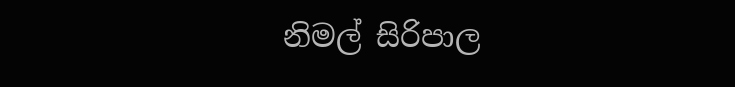නිමල් සිරිපාල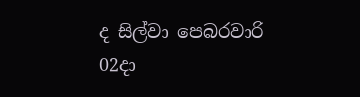ද සිල්වා පෙබරවාරි 02දා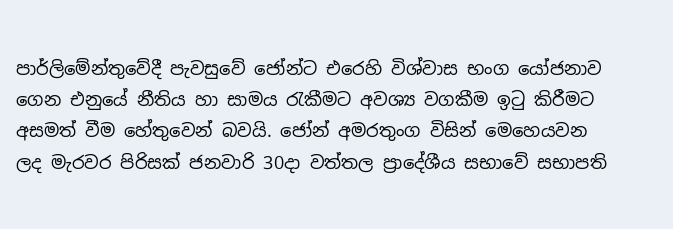පාර්ලිමේන්තුවේදී පැවසුවේ ජෝන්ට එරෙහි විශ්වාස භංග‍ ‍යෝජනාව ගෙන එනුයේ නීතිය හා සාමය රැකීමට අවශ්‍ය වගකීම ඉටු කිරීමට අසමත් වීම හේතුවෙන් බවයි. ජෝන් අමරතුංග විසින් මෙහෙයවන ලද මැරවර පිරිසක් ජනවාරි 30දා වත්තල ප්‍රාදේශීය සභාවේ සභාපති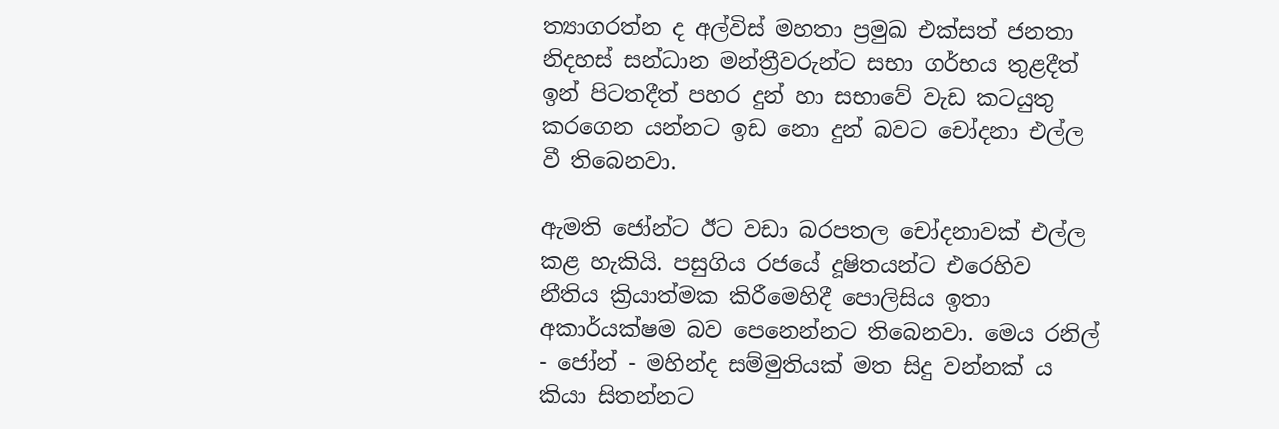ත්‍යාගරත්න ද අල්විස් මහතා ප්‍රමුඛ එක්සත් ජනතා නිදහස් සන්ධාන මන්ත්‍රීවරුන්ට සභා ගර්භය තුළදීත් ඉන් පිටතදීත් පහර දුන් හා සභාවේ වැඩ කටයුතු කරගෙන යන්නට ඉඩ නො දුන් බවට චෝදනා එල්ල වී තිබෙනවා.

ඇමති ජෝන්ට ඊට වඩා බරපතල චෝදනාවක් එල්ල කළ හැකියි. පසුගිය රජයේ දූෂිතයන්ට එරෙහිව නීතිය ක්‍රියාත්මක කිරීමෙහිදී පොලිසිය ඉතා අකාර්යක්ෂම බව පෙනෙන්නට තිබෙනවා. මෙය රනිල් - ජෝන් - මහින්ද සම්මුතියක් මත සිදු වන්නක් ය කියා සිතන්නට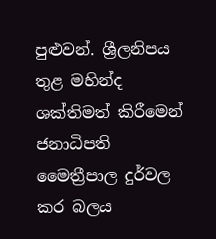පුළුවන්. ශ්‍රීලනිපය තුළ මහින්ද ශක්තිමත් කිරීමෙන් ජනාධිපති මෛත්‍රීපාල දුර්වල කර බලය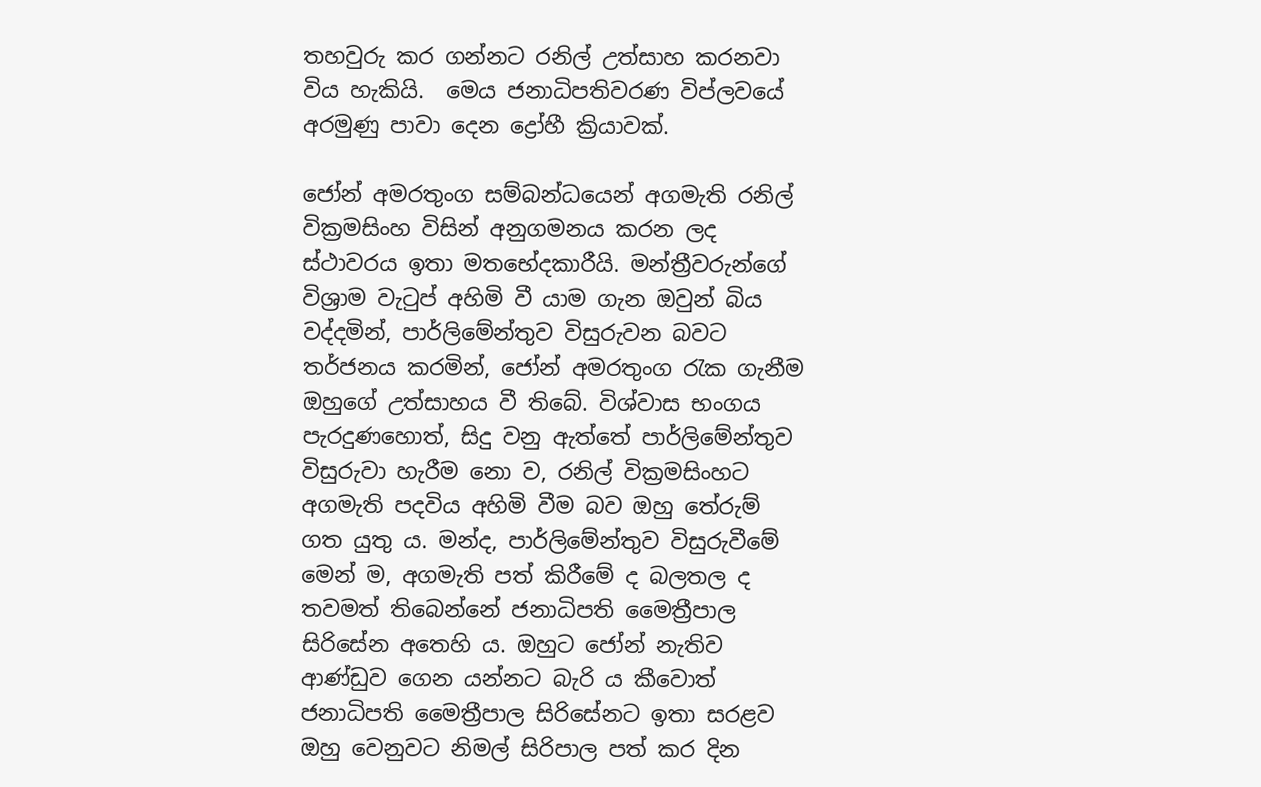තහවුරු කර ගන්නට රනිල් උත්සාහ කරනවා විය හැකියි.  මෙය ජනාධිපතිවරණ විප්ලවයේ අරමුණු පාවා දෙන ද්‍රෝහී ක්‍රියාවක්.

ජෝන් අමරතුංග සම්බන්ධයෙන් අගමැති රනිල් වික්‍රමසිංහ විසින් අනුගමනය කරන ලද ස්ථාවරය ඉතා මතභේදකාරීයි. මන්ත්‍රීවරුන්ගේ විශ්‍රාම වැටුප් අහිමි වී යාම ගැන ඔවුන් බිය වද්දමින්, පාර්ලිමේන්තුව විසුරුවන බවට තර්ජනය කරමින්, ජෝන් අමරතුංග රැක ගැනීම ඔහුගේ උත්සාහය වී තිබේ. විශ්වාස භංගය පැරදුණහොත්, සිදු වනු ඇත්තේ පාර්ලිමේන්තුව විසුරුවා හැරීම නො ව, රනිල් වික්‍රමසිංහට අගමැති පදවිය අහිමි වීම බව ඔහු තේරුම් ගත යුතු ය. මන්ද, පාර්ලිමේන්තුව විසුරුවීමේ මෙන් ම, අගමැති පත් කිරීමේ ද බලතල ද තවමත් තිබෙන්නේ ජනාධිපති මෛත්‍රීපාල සිරිසේන අතෙහි ය. ඔහුට ජෝන් නැතිව ආණ්ඩුව ගෙන යන්නට බැරි ය කීවොත් ජනාධිපති මෛත්‍රීපාල සිරිසේනට ඉතා සරළව ඔහු වෙනුවට නිමල් සිරිපාල පත් කර දින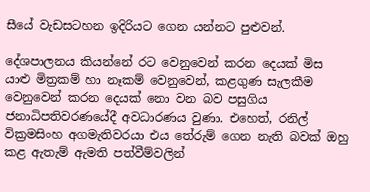සීයේ වැඩසටහන ඉදිරියට ගෙන යන්නට පුළුවන්.

දේශපාලනය කියන්නේ රට වෙනුවෙන් කරන දෙයක් මිස යාළු මිත්‍රකම් හා නෑකම් වෙනුවෙන්, කළගුණ සැලකීම වෙනුවෙන් කරන දෙයක් නො වන බව පසුගිය ජනාධිපතිවරණයේදී අවධාරණය වුණා. එහෙත්, රනිල් වික්‍රමසිංහ අගමැතිවරයා එය තේරුම් ගෙන නැති බවක් ඔහු කළ ඇතැම් ඇමති පත්වීම්වලින්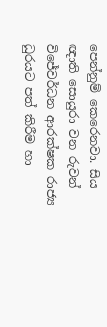පෙන්නුම් කෙරෙනවා. සිය ඥාති සොයුරා වන රුවන් විජේවර්ධන ආරක්ෂක රාජ්‍ය ධුරයට පත් කිරීම හා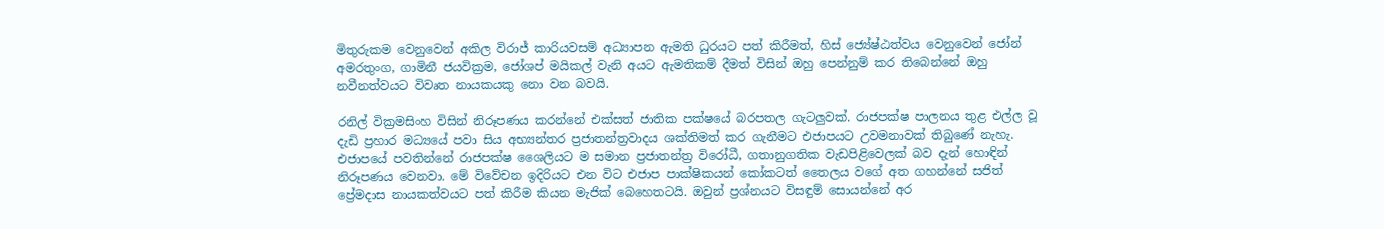මිතුරුකම වෙනුවෙන් අකිල විරාජ් කාරියවසම් අධ්‍යාපන ඇමති ධුරයට පත් කිරීමත්, හිස් ජ්‍යේෂ්ඨත්වය වෙනුවෙන් ජෝන් අමරතුංග, ගාමිනී ජයවික්‍රම, ජෝශප් මයිකල් වැනි අයට ඇමතිකම් දීමත් විසින් ඔහු පෙන්නුම් කර තිබෙන්නේ ඔහු නවීනත්වයට විවෘත නායකයකු නො වන බවයි.

රනිල් වික්‍රමසිංහ විසින් නිරූපණය කරන්නේ එක්සත් ජාතික පක්ෂයේ බරපතල ගැටලුවක්. රාජපක්ෂ පාලනය තුළ එල්ල වූ දැඩි ප්‍රහාර මධ්‍යයේ පවා සිය අභ්‍යන්තර ප්‍රජාතන්ත්‍රවාදය ශක්තිමත් කර ගැනීමට එජාපයට උවමනාවක් තිබුණේ නැහැ. එජාපයේ පවතින්නේ රාජපක්ෂ ශෛලියට ම සමාන ප්‍රජාතන්ත්‍ර විරෝධී, ගතානුගතික වැඩපිළිවෙලක් බව දැන් හොඳින් නිරූපණය වෙනවා. මේ විවේචන ඉදිරියට එන විට එජාප පාක්ෂිකයන් කෝකටත් තෛලය වගේ අත ගහන්නේ සජිත් ප්‍රේමදාස නායකත්වයට පත් කිරීම කියන මැජික් බෙහෙතටයි. ඔවුන් ප්‍රශ්නයට විසඳුම් සොයන්නේ අර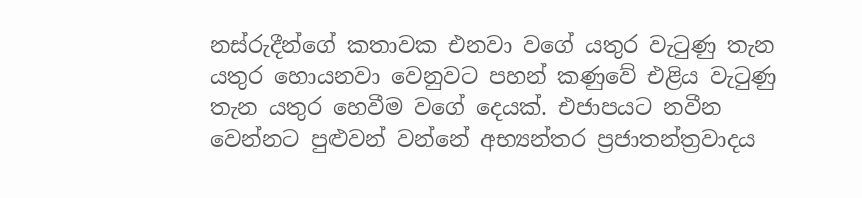නස්රුදීන්ගේ කතාවක එනවා වගේ යතුර වැටුණු තැන යතුර හොයනවා වෙනුවට පහන් කණුවේ එළිය වැටුණු තැන යතුර හෙවීම වගේ දෙයක්. එජාපයට නවීන වෙන්නට පුළුවන් වන්නේ අභ්‍යන්තර ප්‍රජාතන්ත්‍රවාදය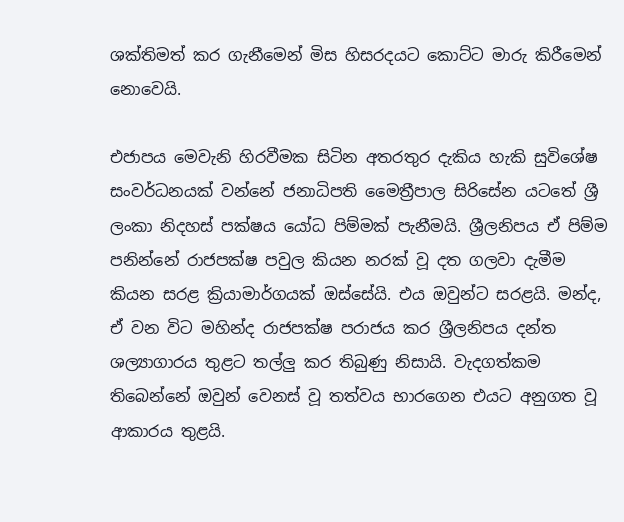ශක්තිමත් කර ගැනීමෙන් මිස හිසරදයට කොට්ට මාරු කිරීමෙන් නොවෙයි.

එජාපය මෙවැනි හිරවීමක සිටින අතරතුර දැකිය හැකි සුවිශේෂ සංවර්ධනයක් වන්නේ ජනාධිපති මෛත්‍රීපාල සි‍රිසේන යටතේ ශ්‍රී ලංකා නිදහස් පක්ෂය යෝධ පිම්මක් පැනීමයි. ශ්‍රීලනිපය ඒ පිම්ම පනින්නේ රාජපක්ෂ පවුල කියන නරක් වූ දත ගලවා දැමීම කියන සරළ ක්‍රියාමාර්ගයක් ඔස්සේයි. එය ඔවුන්ට සරළයි. මන්ද, ඒ වන විට මහින්ද රාජපක්ෂ පරාජය කර ශ්‍රීලනිපය දන්ත ශල්‍යාගාරය තුළට තල්ලු කර තිබුණු නිසායි. වැදගත්කම තිබෙන්නේ ඔවුන් වෙනස් වූ තත්වය භාරගෙන එයට අනුගත වූ ආකාරය තුළයි.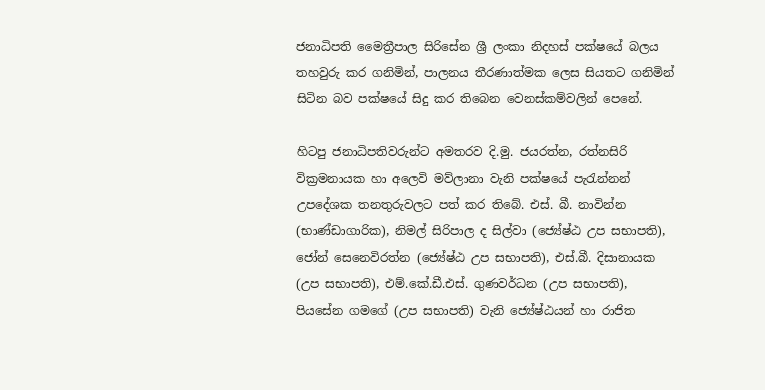ජනාධිපති මෛත්‍රීපාල සිරිසේන ශ්‍රී ලංකා නිදහස් පක්ෂයේ බලය තහවුරු කර ගනිමින්, පාලනය තීරණාත්මක ලෙස සියතට ගනිමින් සිටින බව පක්ෂයේ සිදු කර තිබෙන වෙනස්කම්වලින් පෙනේ.

හිටපු ජනාධිපතිවරුන්ට අමතරව දි.මු. ජයරත්න, රත්නසිරි වික්‍රමනායක හා අලෙවි මව්ලානා වැනි පක්ෂයේ පැරැන්නන් උපදේශක තනතුරුවලට පත් කර තිබේ. එස්. බී. නාවින්න (භාණ්ඩාගාරික), නිමල් සිරිපාල ද සිල්වා (ජ්‍යේෂ්ඨ උප සභාපති), ජෝන් සෙනෙවිරත්න (ජ්‍යේෂ්ඨ උප සභාපති), එස්.බී. දිසානායක (උප සභාපති), එම්.කේ.ඩී.එස්. ගුණවර්ධන (උප සභාපති), පියසේන ගමගේ (උප සභාපති) වැනි ජ්‍යේෂ්ඨයන් හා රාජිත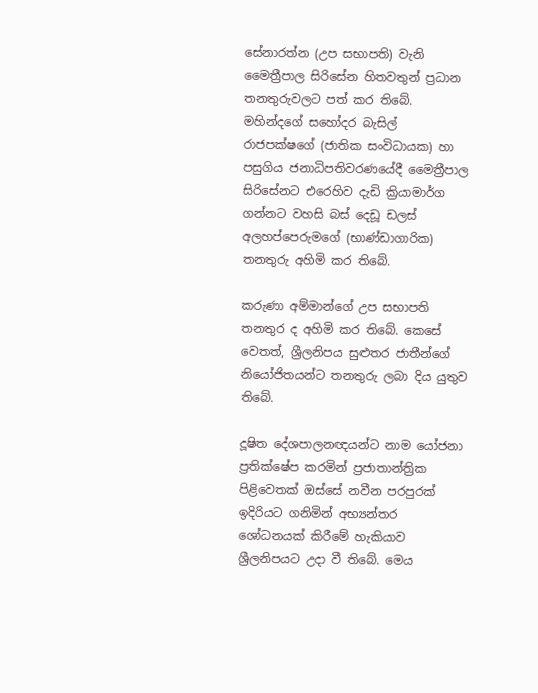සේනාරත්න (උප සභාපති) වැනි මෛත්‍රීපාල සිරිසේන හිතවතුන් ප්‍රධාන තනතුරුවලට පත් කර තිබේ. මහින්දගේ සහෝදර බැසිල් රාජපක්ෂගේ (ජාතික සංවිධායක) හා පසුගිය ජනාධිපතිවරණයේදී මෛත්‍රීපාල සිරිසේනට එරෙහිව දැඩි ක්‍රියාමාර්ග ගන්නට වහසි බස් දෙඩූ ඩලස් අලහප්පෙරුමගේ (භාණ්ඩාගාරික) තනතුරු අහිමි කර තිබේ.

කරුණා අම්මාන්ගේ උප සභාපති තනතුර ද අහිමි කර තිබේ. කෙසේ වෙතත්, ශ්‍රීලනිපය සුළුතර ජාතීන්ගේ නියෝජිතයන්ට තනතුරු ලබා දිය යුතුව තිබේ.

දූෂිත දේශපාලනඥයන්ට නාම යෝජනා ප්‍රතික්ෂේප කරමින් ප්‍රජාතාන්ත්‍රික පිළිවෙතක් ඔස්සේ නවීන පරපුරක් ඉදිරියට ගනිමින් අභ්‍යන්තර ශෝධනයක් කිරීමේ හැකියාව ශ්‍රීලනිපයට උදා වී තිබේ. මෙය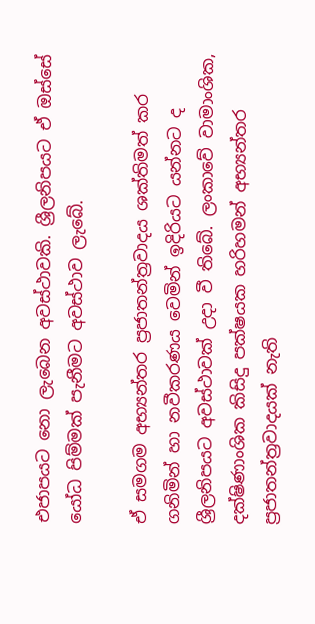එජාපයට නො ලැබෙන අවස්ථාවකි. ශ්‍රීලනිපයට ඒ ඔස්සේ යෝධ පිම්මක් පැනීමට අවස්ථාව ලැබේ.

ඒ සමගම අභ්‍යන්තර ප්‍රජාතන්ත්‍රවාදය ශක්තිමත් කර ගනිමින් හා නවීකරණය වෙමින් ඉදිරියට යන්නට ද ශ්‍රීලනිපයට අවස්ථාවක් උදා වී තිබේ. ලංකාවේ වාමාංශික, දක්ෂිණාංශික කිසිදු පක්ෂයක හරිහමන් අභ්‍යන්තර ප්‍රජාතන්ත්‍රවාදයක් නැති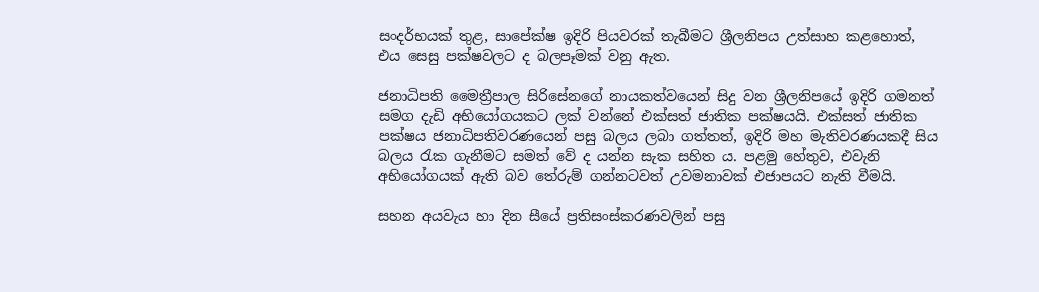සංදර්භයක් තුළ, සාපේක්ෂ ඉදිරි පියවරක් තැබීමට ශ්‍රීලනිපය උත්සාහ කළහොත්, එය සෙසු පක්ෂවලට ද බලපෑමක් වනු ඇත.

ජනාධිපති මෛත්‍රීපාල සිරිසේනගේ නායකත්වයෙන් සිදු වන ශ්‍රීලනිපයේ ඉදිරි ගමනත් සමග දැඩි අභියෝගයකට ලක් වන්නේ එක්සත් ජාතික පක්ෂයයි. එක්සත් ජාතික පක්ෂය ජනාධිපතිවරණයෙන් පසු බලය ලබා ගත්තත්, ඉදිරි මහ මැතිවරණයකදී සිය බලය රැක ගැනීමට සමත් වේ ද යන්න සැක සහිත ය. පළමු හේතුව, එවැනි අභියෝගයක් ඇති බව තේරුම් ගන්නටවත් උවමනාවක් එජාපයට නැති වීමයි.

සහන අයවැය හා දින සීයේ ප්‍රතිසංස්කරණවලින් පසු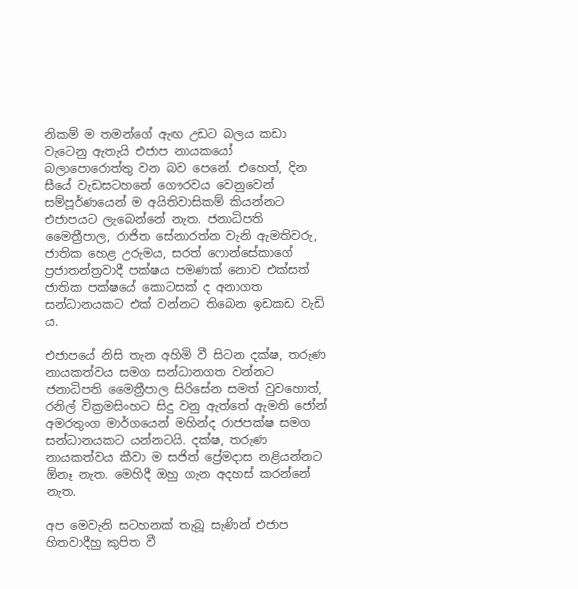නිකම් ම තමන්ගේ ඇඟ උඩට බලය කඩා වැටෙනු ඇතැයි එජාප නායකයෝ බලාපොරොත්තු වන බව පෙනේ. එහෙත්, දින සීයේ වැඩසටහනේ ගෞරවය වෙනුවෙන් සම්පූර්ණයෙන් ම අයිතිවාසිකම් කියන්නට එජාපයට ලැබෙන්නේ නැත. ජනාධිපති මෛත්‍රීපාල, රාජිත සේනාරත්න වැනි ඇමතිවරු, ජාතික හෙළ උරුමය, සරත් ෆොන්සේකාගේ ප්‍රජාතන්ත්‍රවාදී පක්ෂය පමණක් නොව එක්සත් ජාතික පක්ෂයේ කොටසක් ද අනාගත සන්ධානයකට එක් වන්නට තිබෙන ඉඩකඩ වැඩි ය.

එජාපයේ නිසි තැන අහිමි වී සිටන දක්ෂ, තරුණ නායකත්වය සමග සන්ධානගත වන්නට ජනාධිපති මෛත්‍රීපාල සිරිසේන සමත් වුවහොත්, රනිල් වික්‍රමසිංහට සිදු වනු ඇත්තේ ඇමති ජෝන් අමරතුංග මාර්ගයෙන් මහින්ද රාජපක්ෂ සමග සන්ධානයකට යන්නටයි. දක්ෂ, තරුණ නායකත්වය කීවා ම සජිත් ප්‍රේමදාස නළියන්නට ඕනෑ නැත. මෙහිදී ඔහු ගැන අදහස් කරන්නේ නැත.

අප මෙවැනි සටහනක් තැබූ සැණින් එජාප හිතවාදීහු කුපිත වී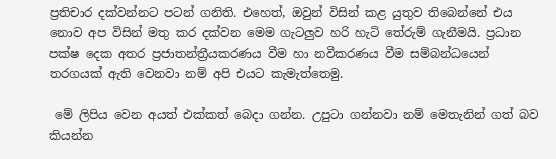ප්‍රතිචාර දක්වන්නට පටන් ගනිති. එහෙත්, ඔවුන් විසින් කළ යුතුව තිබෙන්නේ එය නොව අප විසින් මතු කර දක්වන මෙම ගැටලුව හරි හැටි තේරුම් ගැනීමයි. ප්‍රධාන පක්ෂ දෙක අතර ප්‍රජාතන්ත්‍රීයකරණය වීම හා නවීකරණය වීම සම්බන්ධයෙන් තරගයක් ඇති වෙනවා නම් අපි එයට කැමැත්තෙමු.

 මේ ලිපිය වෙන අයත් එක්කත් බෙදා ගන්න. උපුටා ගන්නවා නම් ‍මෙතැනින් ගත් බව කියන්න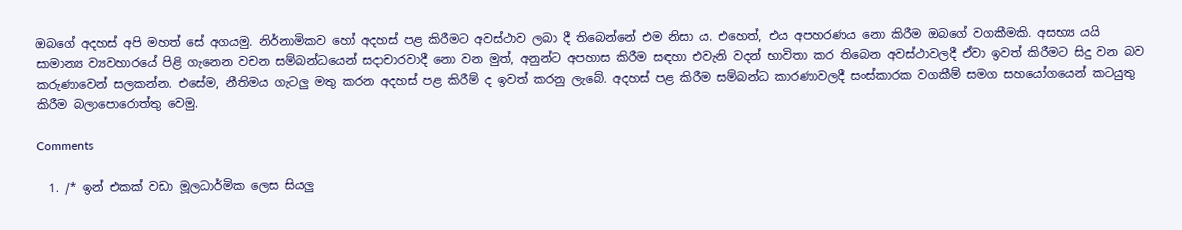ඔබගේ අදහස් අපි මහත් සේ අගයමු. නිර්නාමිකව හෝ අදහස් පළ කිරීමට අවස්ථාව ලබා දී තිබෙන්නේ එම නිසා ය. එහෙත්, එය අපහරණය නො කිරීම ඔබ‍ගේ වගකීමකි. අසභ්‍ය යයි සාමාන්‍ය ව්‍යවහාරයේ පිළි ගැනෙන වචන සම්බන්ධයෙන් සදාචාරවාදී නො වන මුත්, අනුන්ට අපහාස කිරීම සඳහා එවැනි වදන් භාවිතා කර තිබෙන අවස්ථාවලදී ඒවා ඉවත් කිරීමට සිදු වන බව කරුණාවෙන් සලකන්න. එසේම, නීතිමය ගැටලු මතු කරන අදහස් පළ කිරීම් ද ඉවත් කරනු ලැබේ. අදහස් පළ කිරීම සම්බන්ධ කාරණාවලදී සංස්කාරක වගකීම් සමග සහයෝගයෙන් කටයුතු කිරීම බලාපොරොත්තු වෙමු.

Comments

  1. /* ඉන් එකක් වඩා මූලධාර්මික ලෙස සියලු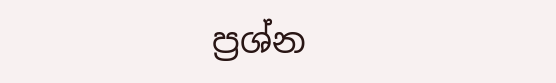ප්‍රශ්න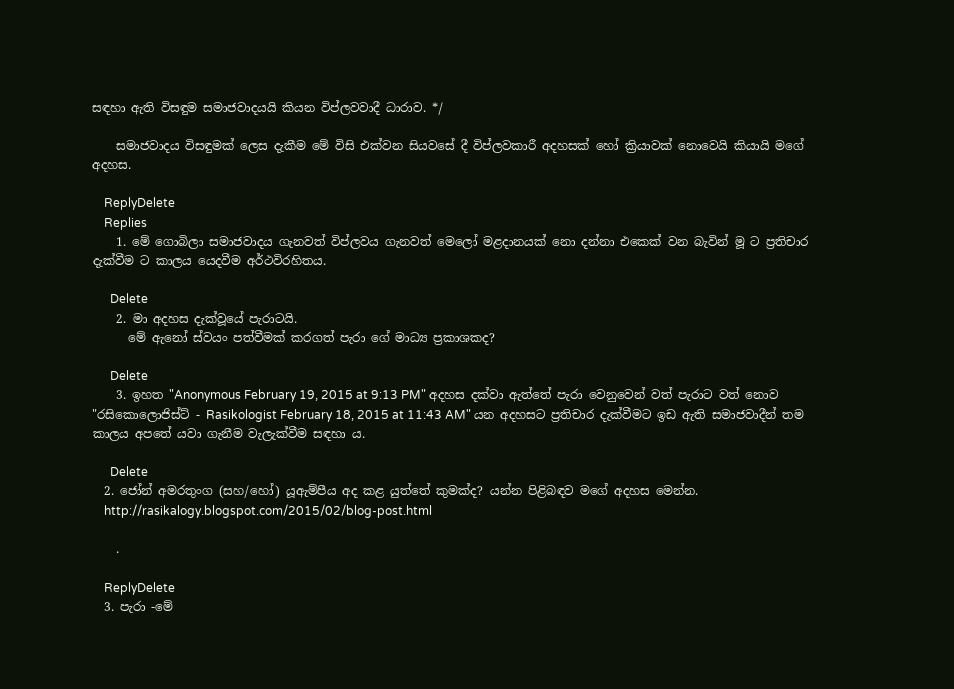සඳහා ඇති විසඳුම සමාජවාදයයි කියන විප්ලවවාදී ධාරාව. */

    සමාජවාදය විසඳුමක් ලෙස දැකීම මේ විසි එක්වන සියවසේ දී විප්ලවකාරී අදහසක් හෝ ක්‍රියාවක් නොවෙයි කියායි මගේ අදහස.

    ReplyDelete
    Replies
    1. මේ ගොබිලා සමාජවාදය ගැනවත් විප්ලවය ගැනවත් මෙලෝ මළදානයක් නො දන්නා එකෙක් වන බැවින් මූ ට ප්‍රතිචාර දැක්වීම ට කාලය යෙදවීම අර්ථවිරහිතය.

      Delete
    2. මා අදහස දැක්වූයේ පැරාටයි.
      මේ ඇනෝ ස්වයං පත්වීමක් කරගත් පැරා ගේ මාධ්‍ය ප්‍රකාශකද?

      Delete
    3. ඉහත "Anonymous February 19, 2015 at 9:13 PM" අදහස දක්වා ඇත්තේ පැරා වෙනුවෙන් වත් පැරාට වත් නොව "රසිකොලොජිස්ට් - Rasikologist February 18, 2015 at 11:43 AM" යන අදහසට ප්‍රතිචාර දැක්වීමට ඉඩ ඇති සමාජවාදීන් තම කාලය අපතේ යවා ගැනීම වැලැක්වීම සඳහා ය.

      Delete
  2. ජෝන් අමරතුංග (සහ/හෝ) යූඇම්පීය අද කළ යුත්තේ කුමක්ද? යන්න පිළිබඳව මගේ අදහස මෙන්න.
    http://rasikalogy.blogspot.com/2015/02/blog-post.html

    .

    ReplyDelete
  3. පැරා -මේ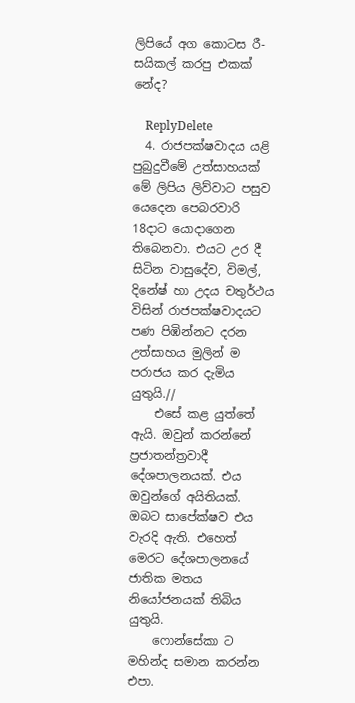ලිපියේ අග කොටස රී-සයිකල් කරපු එකක් නේද?

    ReplyDelete
  4. රාජපක්ෂවාදය යළි පුබුදුවීමේ උත්සාහයක් මේ ලිපිය ලිව්වාට පසුව යෙදෙන පෙබරවාරි 18දාට යොදාගෙන තිබෙනවා. එයට උර දී සිටින වාසුදේව, විමල්, දිනේෂ් හා උදය චතුර්ථය විසින් රාජපක්ෂවාදයට පණ පිඹින්නට දරන උත්සාහය මුලින් ම පරාජය කර දැමිය යුතුයි.//
    එසේ කළ යුත්තේ ඇයි. ඔවුන් කරන්නේ ප්‍රජාතන්ත්‍රවාදී දේශපාලනයක්. එය ඔවුන්ගේ අයිතියක්. ඔබට සාපේක්ෂව එය වැරදි ඇති. එහෙත් මෙරට දේශපාලනයේ ජාතික මතය නියෝජනයක් තිබිය යුතුයි.
    ෆොන්සේකා ට මහින්ද සමාන කරන්න එපා.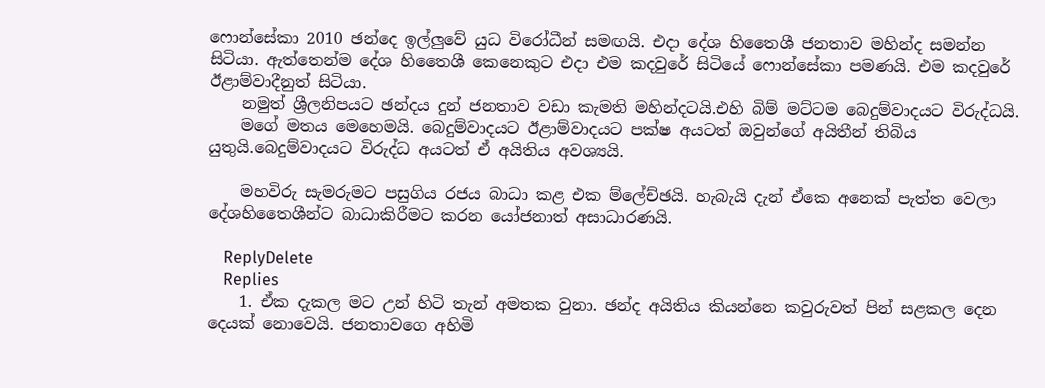ෆොන්සේකා 2010 ඡන්දෙ ඉල්ලුවේ යුධ විරෝධීන් සමඟයි. එදා දේශ හිතෛශී ජනතාව මහින්ද සමන්න සිටියා. ඇත්තෙන්ම දේශ හිතෛශී කෙනෙකුට එදා එම කදවුරේ සිටියේ ෆොන්සේකා පමණයි. එම කදවුරේ ඊළාම්වාදීනුත් සිටියා.
    නමුත් ශ්‍රීලනිපයට ඡන්දය දුන් ජනතාව වඩා කැමති මහින්දටයි.එහි බිම් මට්ටම බෙදුම්වාදයට විරුද්ධයි.
    මගේ මතය මෙහෙමයි. බෙදුම්වාදයට ඊළාම්වාදයට පක්ෂ අයටත් ඔවුන්ගේ අයිතීන් තිබිය යුතුයි.බෙදුම්වාදයට විරුද්ධ අයටත් ඒ අයිතිය අවශ්‍යයි.

    මහවිරු සැමරුමට පසුගිය රජය බාධා කළ එක ම්ලේච්ඡයි. හැබැයි දැන් ඒකෙ අනෙක් පැත්ත වෙලා දේශහිතෛශීන්ට බාධාකිරීමට කරන යෝජනාත් අසාධාරණයි.

    ReplyDelete
    Replies
    1. ඒක දැකල මට උන් හිටි තැන් අමතක වුනා. ඡන්ද අයිතිය කියන්නෙ කවුරුවත් පින් සළකල දෙන දෙයක් නොවෙයි. ජනතාවගෙ අහිමි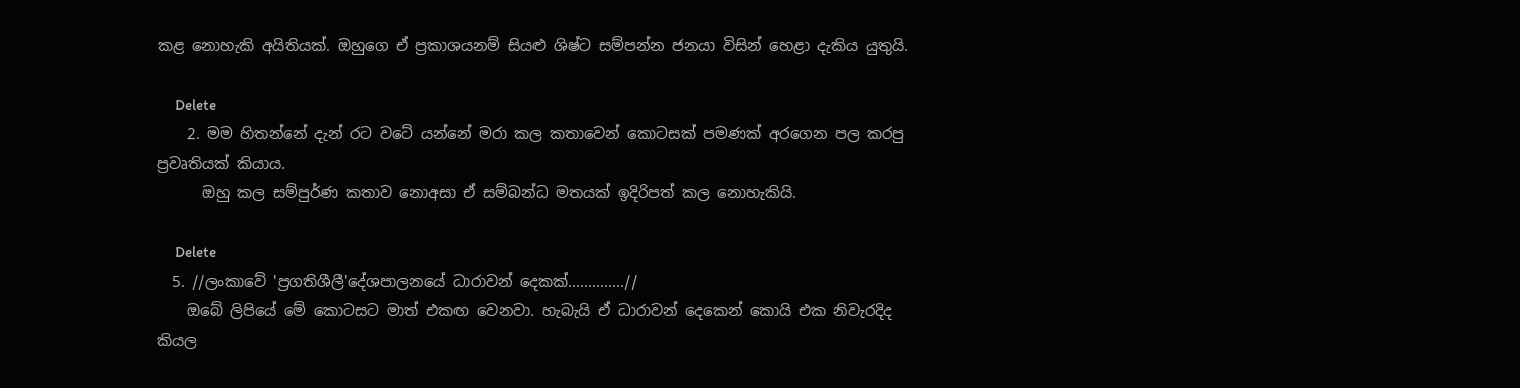කළ නොහැකි අයිතියක්. ඔහුගෙ ඒ ප්‍රකාශයනම් සියළු ශිෂ්ට සම්පන්න ජනයා විසින් හෙළා දැකිය යුතුයි.

      Delete
    2. මම හිතන්නේ දැන් රට වටේ යන්නේ මරා කල කතාවෙන් කොටසක් පමණක් අරගෙන පල කරපු ප්‍රවෘතියක් කියාය.
      ඔහු කල සම්පුර්ණ කතාව නොඅසා ඒ සම්බන්ධ මතයක් ඉදිරිපත් කල නොහැකියි.

      Delete
  5. //ලංකාවේ 'ප්‍රගතිශීලී'දේශපාලනයේ ධාරාවන් දෙකක්..............//
    ඔබේ ලිපියේ මේ කොටසට මාත් එකඟ වෙනවා. හැබැයි ඒ ධාරාවන් දෙකෙන් කොයි එක නිවැරදිද කියල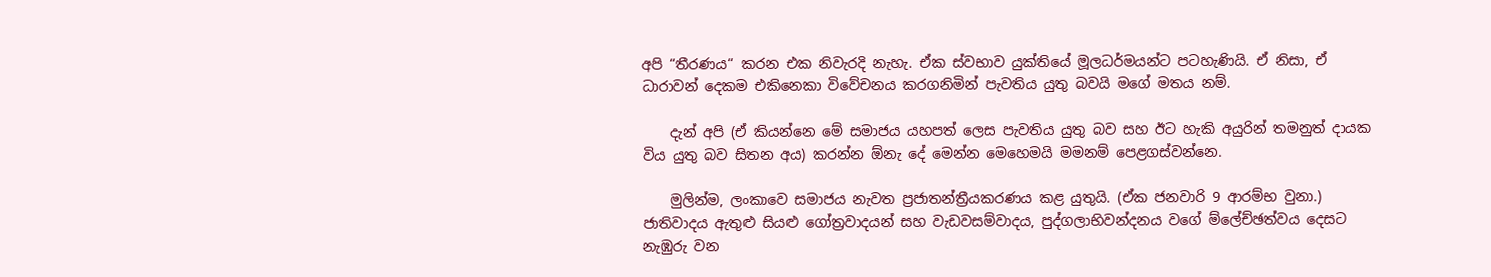අපි “තීරණය“ කරන එක නිවැරදි නැහැ. ඒක ස්වභාව යුක්තියේ මූලධර්මයන්ට පටහැණියි. ඒ නිසා, ඒ ධාරාවන් දෙකම එකිනෙකා විවේචනය කරගනිමින් පැවතිය යුතු බවයි මගේ මතය නම්.

    දැන් අපි (ඒ කියන්නෙ මේ සමාජය යහපත් ලෙස පැවතිය යුතු බව සහ ඊට හැකි අයුරින් තමනුත් දායක විය යුතු බව සිතන අය) කරන්න ඕනැ දේ මෙන්න මෙහෙමයි මමනම් පෙළගස්වන්නෙ.

    මුලින්ම, ලංකාවෙ සමාජය නැවත ප්‍රජාතන්ත්‍රීයකරණය කළ යුතුයි. (ඒක ජනවාරි 9 ආරම්භ වුනා.) ජාතිවාදය ඇතුළු සියළු ගෝත්‍රවාදයන් සහ වැඩවසම්වාදය, පුද්ගලාභිවන්දනය වගේ ම්ලේච්ඡත්වය දෙසට නැඹුරු වන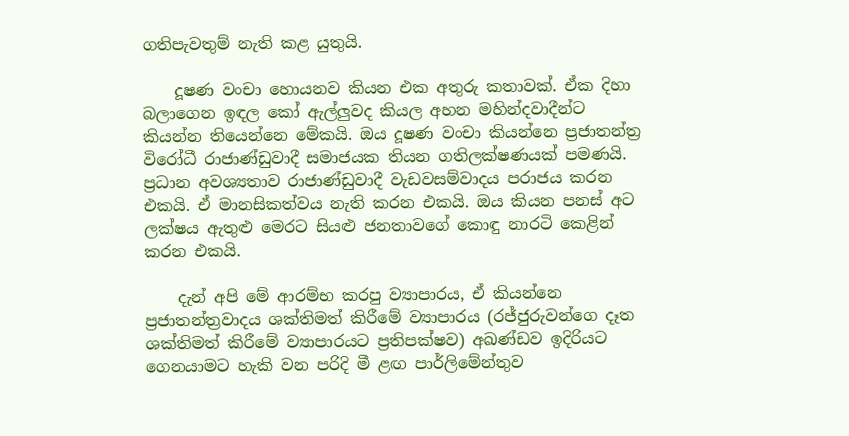ගතිපැවතුම් නැති කළ යුතුයි.

    දූෂණ වංචා හොයනව කියන එක අතුරු කතාවක්. ඒක දිහා බලාගෙන ඉඳල කෝ ඇල්ලුවද කියල අහන මහින්දවාදීන්ට කියන්න තියෙන්නෙ මේකයි. ඔය දූෂණ වංචා කියන්නෙ ප්‍රජාතන්ත්‍ර විරෝධී රාජාණ්ඩුවාදී සමාජයක තියන ගතිලක්ෂණයක් පමණයි. ප්‍රධාන අවශ්‍යතාව රාජාණ්ඩුවාදී වැඩවසම්වාදය පරාජය කරන එකයි. ඒ මානසිකත්වය නැති කරන එකයි. ඔය කියන පනස් අට ලක්ෂය ඇතුළු මෙරට සියළු ජනතාවගේ කොඳු නාරටි කෙළින් කරන එකයි.

    දැන් අපි මේ ආරම්භ කරපු ව්‍යාපාරය, ඒ කියන්නෙ ප්‍රජාතන්ත්‍රවාදය ශක්තිමත් කිරීමේ ව්‍යාපාරය (රජ්ජුරුවන්ගෙ දෑත ශක්තිමත් කිරීමේ ව්‍යාපාරයට ප්‍රතිපක්ෂව) අඛණ්ඩව ඉදිරියට ගෙනයාමට හැකි වන පරිදි මී ළඟ පාර්ලිමේන්තුව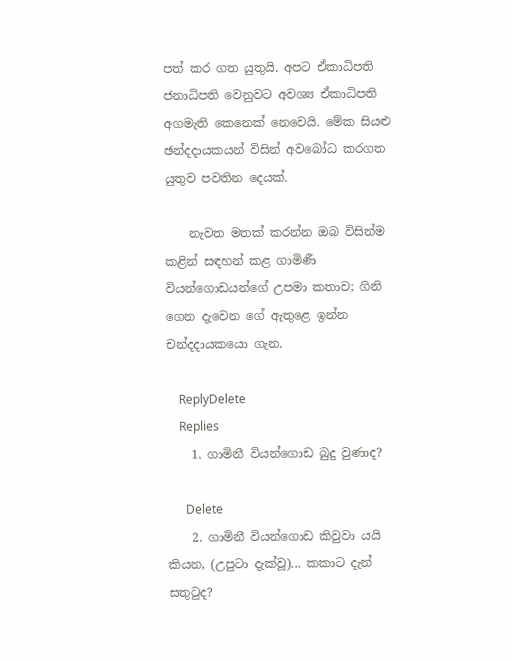පත් කර ගත යුතුයි. අපට ඒකාධිපති ජනාධිපති වෙනුවට අවශ්‍ය ඒකාධිපති අගමැති කෙනෙක් නෙවෙයි. මේක සියළු ඡන්දදායකයන් විසින් අවබෝධ කරගත යුතුව පවතින දෙයක්.

    නැවත මතක් කරන්න ඔබ විසින්ම කළින් සඳහන් කළ ගාමිණී වියන්ගොඩයන්ගේ උපමා කතාව; ගිනි ගෙන දැවෙන ගේ ඇතුළෙ ඉන්න චන්දදායකයො ගැන.

    ReplyDelete
    Replies
    1. ගාමිනී වියන්ගොඩ බුදු වුණාද?

      Delete
    2. ගාමිනී වියන්ගොඩ කිවුවා යයි කියන, (උපුටා දැක්වූ)... කකාට දැන් සතුටුද?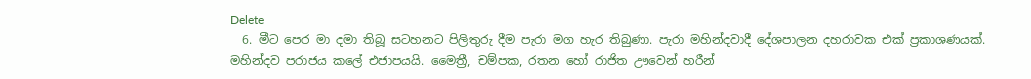Delete
  6. මීට පෙර මා දමා තිබූ සටහනට පිලිතුරු දීම පැරා මග හැර තිබුණා. පැරා මහින්දවාදී දේශපාලන දහරාවක එක් ප්‍රකාශණයක්. මහින්දව පරාජය කලේ එජාපයයි. මෛත්‍රී, චම්පක, රතන හෝ රාජිත ඌවෙන් හරීන්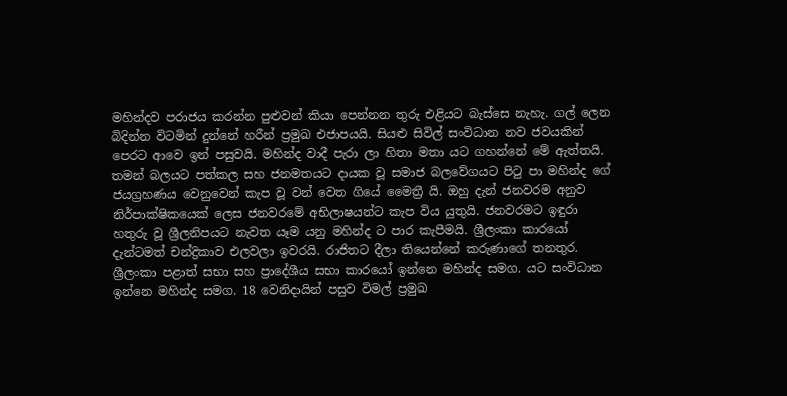මහින්දව පරාජය කරන්න පුළුවන් කියා පෙන්නන තුරු එළියට බැස්සෙ නැහැ. ගල් ලෙන බිදින්න විටමින් දුන්නේ හරීන් ප්‍රමුඛ එජාපයයි. සියළු සිවිල් සංවිධාන නව ජවයකින් පෙරට ආවෙ ඉන් පසුවයි. මහින්ද වාදී පැරා ලා හිතා මතා යට ගහන්නේ මේ ඇත්තයි. තමන් බලයට පත්කල සහ ජනමතයට දායක වූ සමාජ බලවේගයට පිටු පා මහින්ද ගේ ජයග්‍රහණය වෙනුවෙන් කැප වූ වන් වෙත ගියේ මෛත්‍රී යි. ඔහු දැන් ජනවරම අනුව නිර්පාක්ෂිකයෙක් ලෙස ජනවරමේ අභිලාෂයන්ට කැප විය යුතුයි. ජනවරමට ඉඳුරා හතුරු වූ ශ්‍රීලනිපයට නැවත යෑම යනු මහින්ද ට පාර කැපීමයි. ශ්‍රීලංකා කාරයෝ දැන්ටමත් චන්ද්‍රිකාව එලවලා ඉවරයි. රාජිතට දීලා තියෙන්නේ කරුණාගේ තනතුර. ශ්‍රීලංකා පළාත් සභා සහ ප්‍රාදේශීය සභා කාරයෝ ඉන්නෙ මහින්ද සමග. යට සංවිධාන ඉන්නෙ මහින්ද සමග. 18 වෙනිදායින් පසුව විමල් ප්‍රමුඛ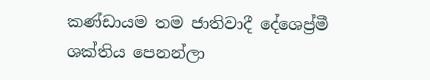කණ්ඩායම තම ජාතිවාදී දේශෙප්‍ර්මී ශක්තිය පෙනන්ලා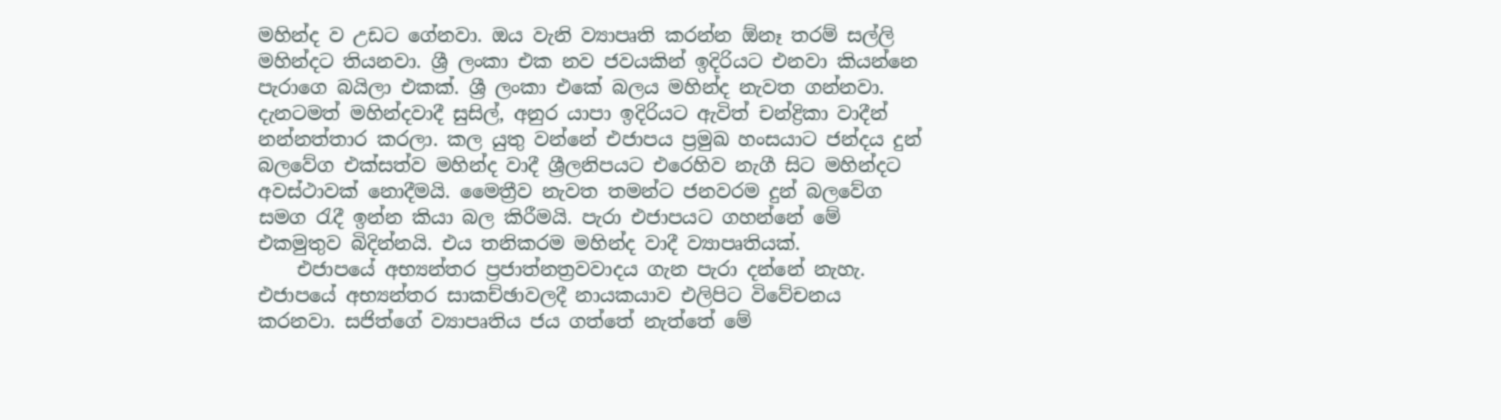මහින්ද ව උඩට ගේනවා. ඔය වැනි ව්‍යාපෘති කරන්න ඕනෑ තරම් සල්ලි මහින්දට තියනවා. ශ්‍රී ලංකා එක නව ජවයකින් ඉදිරියට එනවා කියන්නෙ පැරාගෙ බයිලා එකක්. ශ්‍රී ලංකා එකේ බලය මහින්ද නැවත ගන්නවා. දැනටමත් මහින්දවාදී සුසිල්, අනුර යාපා ඉදිරියට ඇවිත් චන්ද්‍රිකා වාදීන් නන්නත්තාර කරලා. කල යුතු වන්නේ එජාපය ප්‍රමුඛ හංසයාට ජන්දය දුන් බලවේග එක්සත්ව මහින්ද වාදී ශ්‍රීලනිපයට එරෙහිව නැගී සිට මහින්දට අවස්ථාවක් නොදීමයි. මෛත්‍රීව නැවත තමන්ට ජනවරම දුන් බලවේග සමග රැදී ඉන්න කියා බල කිරීමයි. පැරා එජාපයට ගහන්නේ මේ එකමුතුව බිදින්නයි. එය තනිකරම මහින්ද වාදී ව්‍යාපෘතියක්.
    එජාපයේ අභ්‍යන්තර ප්‍රජාත්නත්‍රවවාදය ගැන පැරා දන්නේ නැහැ. එජාපයේ අභ්‍යන්තර සාකච්ඡාවලදී නායකයාව එලිපිට විවේචනය කරනවා. සජිත්ගේ ව්‍යාපෘතිය ජය ගත්තේ නැත්තේ මේ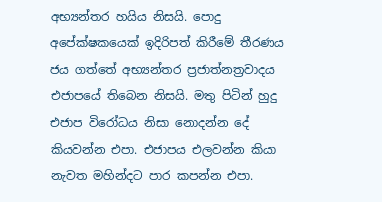අභ්‍යන්තර හයිය නිසයි. පොදු අපේක්ෂකයෙක් ඉදිරිපත් කිරීමේ තීරණය ජය ගත්තේ අභ්‍යන්තර ප්‍රජාත්නත්‍රවාදය එජාපයේ තිබෙන නිසයි. මතු පිටින් හුදු එජාප විරෝධය නිසා නොදන්න දේ කියවන්න එපා. එජාපය එලවන්න කියා නැවත මහින්දට පාර කපන්න එපා.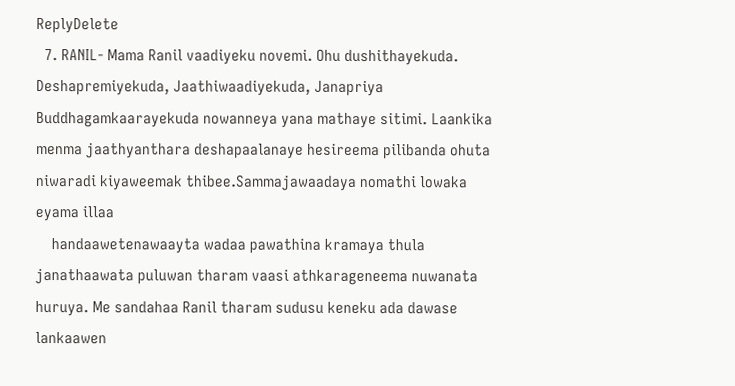ReplyDelete
  7. RANIL- Mama Ranil vaadiyeku novemi. Ohu dushithayekuda. Deshapremiyekuda, Jaathiwaadiyekuda, Janapriya Buddhagamkaarayekuda nowanneya yana mathaye sitimi. Laankika menma jaathyanthara deshapaalanaye hesireema pilibanda ohuta niwaradi kiyaweemak thibee.Sammajawaadaya nomathi lowaka eyama illaa
    handaawetenawaayta wadaa pawathina kramaya thula janathaawata puluwan tharam vaasi athkarageneema nuwanata huruya. Me sandahaa Ranil tharam sudusu keneku ada dawase lankaawen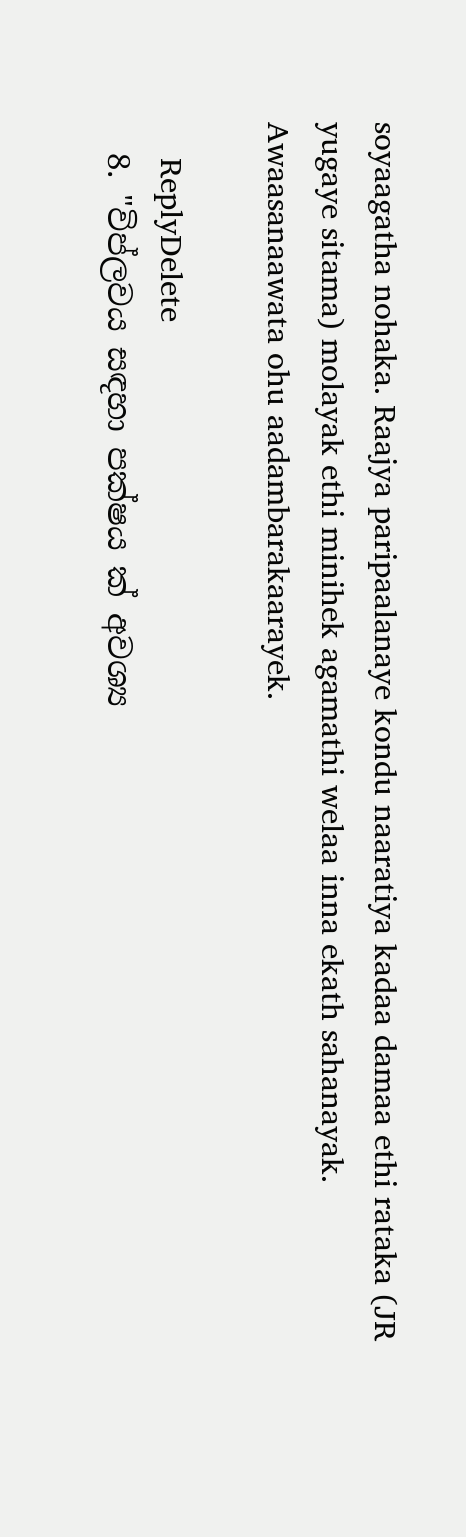soyaagatha nohaka. Raajya paripaalanaye kondu naaratiya kadaa damaa ethi rataka (JR yugaye sitama) molayak ethi minihek agamathi welaa inna ekath sahanayak. Awaasanaawata ohu aadambarakaarayek.

    ReplyDelete
  8. "විප්ලවය සඳහා පක්ෂය ක් අවශ්‍ය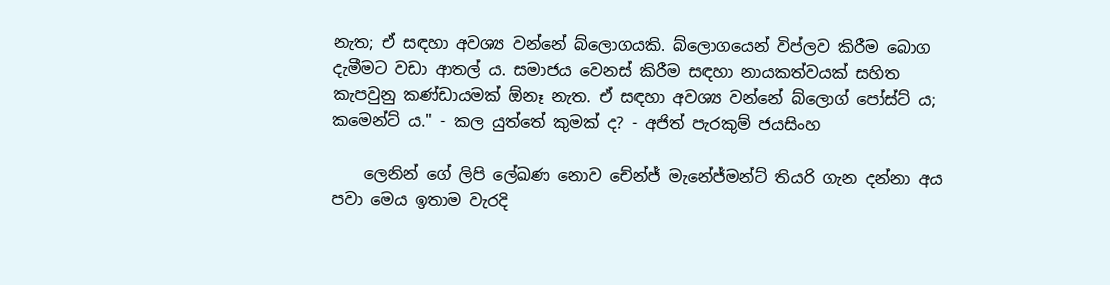නැත; ඒ සඳහා අවශ්‍ය වන්නේ බ්ලොගයකි. බ්ලොගයෙන් විප්ලව කිරීම බොග දැමීමට වඩා ආතල් ය. සමාජය වෙනස් කිරීම සඳහා නායකත්වයක් සහිත කැපවුනු කණ්ඩායමක් ඕනෑ නැත. ඒ සඳහා අවශ්‍ය වන්නේ බ්ලොග් පෝස්ට් ය; කමෙන්ට් ය." - කල යුත්තේ කුමක් ද? - අජිත් පැරකුම් ජයසිංහ

    ලෙනින් ගේ ලිපි ලේඛණ නොව චේන්ජ් මැනේජ්මන්ට් තියරි ගැන දන්නා අය පවා මෙය ඉතාම වැරදි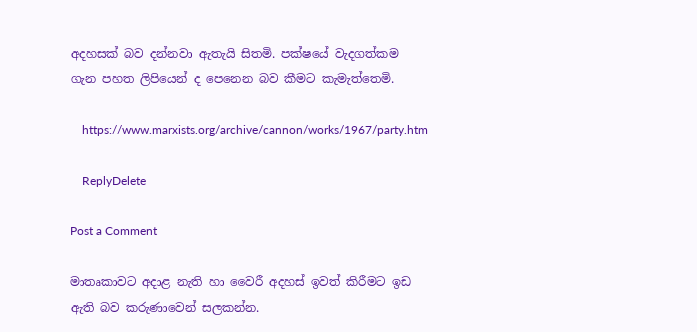අදහසක් බව දන්නවා ඇතැයි සිතමි. පක්ෂයේ වැදගත්කම ගැන පහත ලිපියෙන් ද පෙනෙන බව කීමට කැමැත්තෙමි.

    https://www.marxists.org/archive/cannon/works/1967/party.htm

    ReplyDelete

Post a Comment

මාතෘකාවට අදාළ නැති හා වෛරී අදහස් ඉවත් කිරීමට ඉඩ ඇති බව කරුණාවෙන් සලකන්න.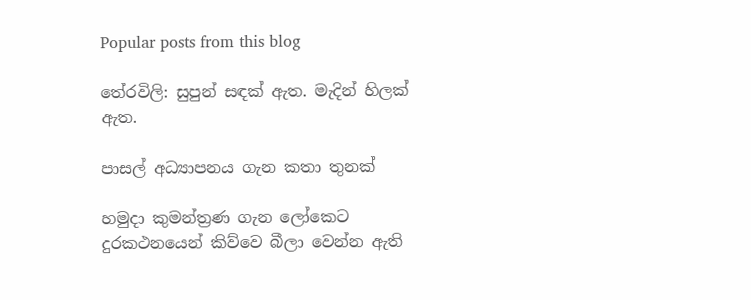Popular posts from this blog

තේරවිලි: සුපුන් සඳක් ඇත. මැදින් හිලක් ඇත.

පාසල් අධ්‍යාපනය ගැන කතා තුනක්

හමුදා කුමන්ත්‍රණ ගැන ලෝකෙට දුරකථනයෙන් කිව්වෙ බීලා වෙන්න ඇති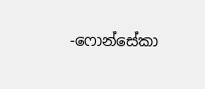-ෆොන්සේකා